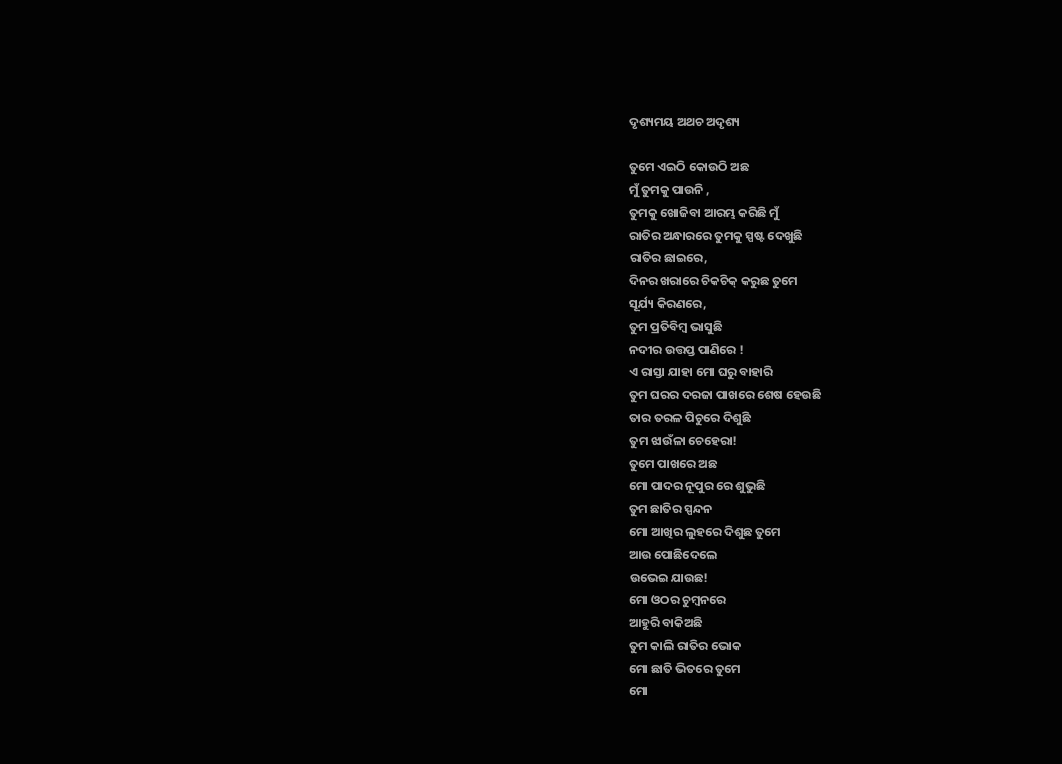ଦୃଶ୍ୟମୟ ଅଥଚ ଅଦୃଶ୍ୟ

ତୁମେ ଏଇଠି କୋଉଠି ଅଛ
ମୁଁ ତୁମକୁ ପାଉନି ,
ତୁମକୁ ଖୋଜିବା ଆରମ୍ଭ କରିଛି ମୁଁ
ରାତିର ଅନ୍ଧାରରେ ତୁମକୁ ସ୍ପଷ୍ଟ ଦେଖୁଛି
ରାତିର ଛାଇରେ,
ଦିନର ଖରାରେ ଚିକଚିକ୍ କରୁଛ ତୁମେ
ସୂର୍ଯ୍ୟ କିରଣରେ,
ତୁମ ପ୍ରତିବିମ୍ବ ଭାସୁଛି
ନଦୀର ଉତ୍ତପ୍ତ ପାଣିରେ !
ଏ ରାସ୍ତା ଯାହା ମୋ ଘରୁ ବାହାରି
ତୁମ ଘରର ଦରଜା ପାଖରେ ଶେଷ ହେଉଛି
ତାର ତରଳ ପିଚୁରେ ଦିଶୁଛି
ତୁମ ଝାଉଁଳା ଚେହେରା!
ତୁମେ ପାଖରେ ଅଛ
ମୋ ପାଦର ନୂପୁର ରେ ଶୁଭୁଛି
ତୁମ ଛାତିର ସ୍ପନ୍ଦନ
ମୋ ଆଖିର ଲୁହରେ ଦିଶୁଛ ତୁମେ
ଆଉ ପୋଛିଦେଲେ
ଉଭେଇ ଯାଉଛ!
ମୋ ଓଠର ଚୁମ୍ବନରେ
ଆହୁରି ବାକିଅଛି
ତୁମ କାଲି ରାତିର ଭୋକ
ମୋ ଛାତି ଭିତରେ ତୁମେ
ମୋ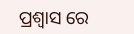ପ୍ରଶ୍ବାସ ରେ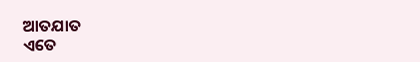ଆତଯାତ
ଏତେ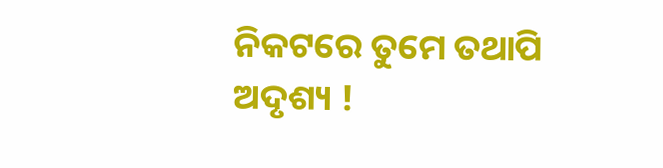ନିକଟରେ ତୁମେ ତଥାପି
ଅଦୃଶ୍ୟ !